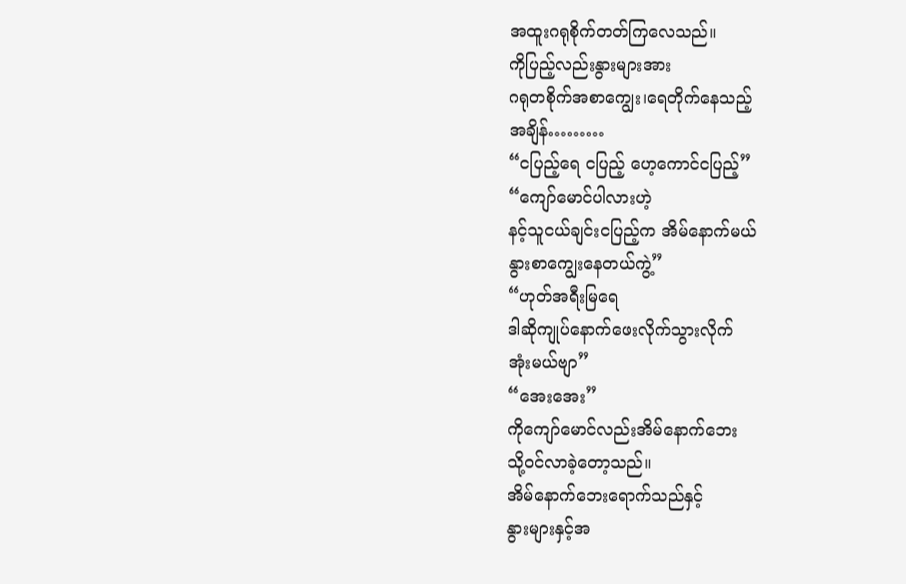အထူးဂရုစိုက်တတ်ကြလေသည်။
ကိုပြည့်လည်းနွားများအား
ဂရုတစိုက်အစာကျွေး၊ရေတိုက်နေသည့်
အချိန်………
“ငပြည့်ရေ ငပြည့် ဟေ့ကောင်ငပြည့်”
“ကျော်မောင်ပါလားဟဲ့
နင့်သူငယ်ချင်းငပြည့်က အိမ်နောက်မယ်
နွားစာကျွေးနေတယ်ကွဲ့”
“ဟုတ်အရီးမြရေ
ဒါဆိုကျုပ်နောက်ဖေးလိုက်သွားလိုက်
အုံးမယ်ဗျာ”
“အေးအေး”
ကိုကျော်မောင်လည်းအိမ်နောက်ဘေး
သို့ဝင်လာခဲ့တော့သည်။
အိမ်နောက်ဘေးရောက်သည်နှင့်
နွားများနှင့်အ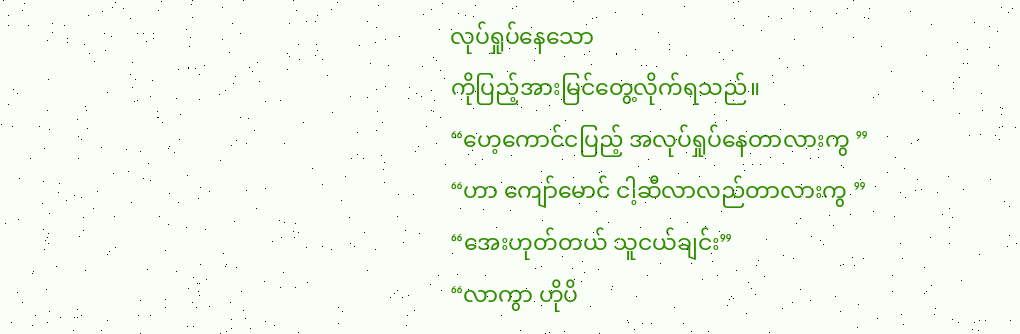လုပ်ရှုပ်နေသော
ကိုပြည့်အားမြင်တွေ့လိုက်ရသည်။
“ဟေ့ကောင်ငပြည့် အလုပ်ရှုပ်နေတာလားကွ ”
“ဟာ ကျော်မောင် ငါ့ဆီလာလည်တာလားကွ ”
“အေးဟုတ်တယ် သူငယ်ချင်း”
“လာကွာ ဟိုပိ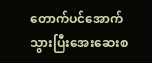တောက်ပင်အောက်
သွားပြီးအေးဆေးစ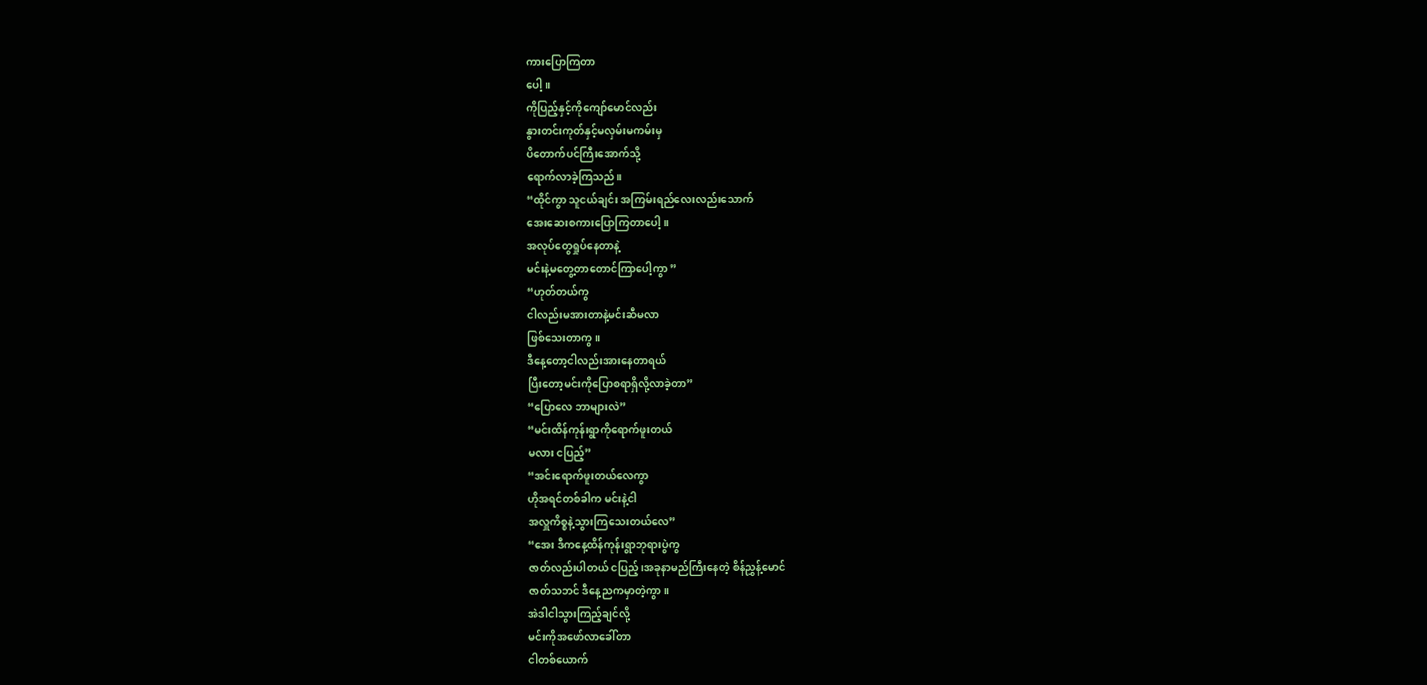ကားပြောကြတာ
ပေါ့။
ကိုပြည့်နှင့်ကိုကျော်မောင်လည်း
နွားတင်းကုတ်နှင့်မလှမ်းမကမ်းမှ
ပိတောက်ပင်ကြီးအောက်သို့
ရောက်လာခဲ့ကြသည်။
“ထိုင်ကွာ သူငယ်ချင်း အကြမ်းရည်လေးလည်းသောက်
အေးဆေးစကားပြောကြတာပေါ့။
အလုပ်တွေရှုပ်နေတာနဲ့
မင်းနဲ့မတွေ့တာတောင်ကြာပေါ့ကွာ ”
“ဟုတ်တယ်ကွ
ငါလည်းမအားတာနဲ့မင်းဆီမလာ
ဖြစ်သေးတာကွ။
ဒီနေ့တော့ငါလည်းအားနေတာရယ်
ပြီးတော့မင်းကိုပြောစရာရှိလို့လာခဲ့တာ”
“ပြောလေ ဘာများလဲ”
“မင်းထိန်ကုန်းရွာကိုရောက်ဖူးတယ်
မလား ငပြည့်”
“အင်းရောက်ဖူးတယ်လေကွာ
ဟိုအရင်တစ်ခါက မင်းနဲ့ငါ
အလှူကိစ္စနဲ့သွားကြသေးတယ်လေ”
“အေး ဒီကနေ့ထိန်ကုန်းရွာဘုရားပွဲကွ
ဇာတ်လည်းပါတယ် ငပြည့်၊အခုနာမည်ကြီးနေတဲ့ စိန်ညွှန့်မောင်
ဇာတ်သဘင် ဒီနေ့ညကမှာတဲ့ကွာ။
အဲဒါငါသွားကြည့်ချင်လို့
မင်းကိုအဖော်လာခေါ်တာ
ငါတစ်ယောက်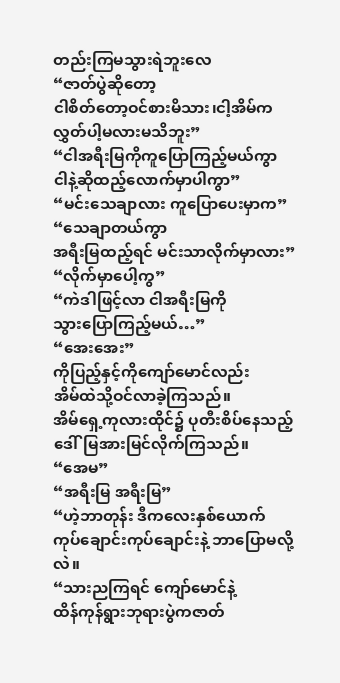တည်းကြမသွားရဲဘူးလေ
“ဇာတ်ပွဲဆိုတော့
ငါစိတ်တော့ဝင်စားမိသား၊ငါ့အိမ်က
လွှတ်ပါ့မလားမသိဘူး”
“ငါအရီးမြကိုကူပြောကြည့်မယ်ကွာ
ငါနဲ့ဆိုထည့်လောက်မှာပါကွာ”
“မင်းသေချာလား ကူပြောပေးမှာက”
“သေချာတယ်ကွာ
အရီးမြထည့်ရင် မင်းသာလိုက်မှာလား”
“လိုက်မှာပေါ့ကွ”
“ကဲဒါဖြင့်လာ ငါအရီးမြကို
သွားပြောကြည့်မယ်…”
“အေးအေး”
ကိုပြည့်နှင့်ကိုကျော်မောင်လည်း
အိမ်ထဲသို့ဝင်လာခဲ့ကြသည်။
အိမ်ရှေ့ကုလားထိုင်၌ ပုတီးစိပ်နေသည့်
ဒေါ်မြအားမြင်လိုက်ကြသည်။
“အေမ”
“အရီးမြ အရီးမြ”
“ဟဲ့ဘာတုန်း ဒီကလေးနှစ်ယောက်
ကုပ်ချောင်းကုပ်ချောင်းနဲ့ ဘာပြောမလို့
လဲ။
“သားညကြရင် ကျော်မောင်နဲ့
ထိန်ကုန်ရွားဘုရားပွဲကဇာတ်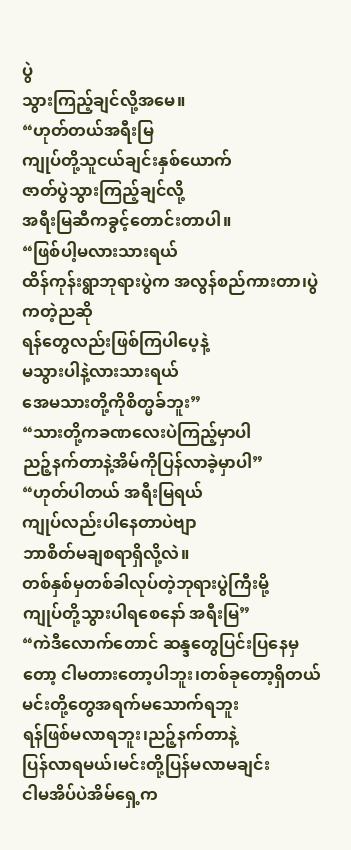ပွဲ
သွားကြည့်ချင်လို့အမေ။
“ဟုတ်တယ်အရီးမြ
ကျုပ်တို့သူငယ်ချင်းနှစ်ယောက်
ဇာတ်ပွဲသွားကြည့်ချင်လို့
အရီးမြဆီကခွင့်တောင်းတာပါ။
“ဖြစ်ပါ့မလားသားရယ်
ထိန်ကုန်းရွာဘုရားပွဲက အလွန်စည်ကားတာ၊ပွဲကတဲ့ညဆို
ရန်တွေလည်းဖြစ်ကြပါပေ့နဲ့
မသွားပါနဲ့လားသားရယ်
အေမသားတို့ကိုစိတ္မခ်ဘူး”
“သားတို့ကခဏလေးပဲကြည့်မှာပါ
ညဉ့်နက်တာနဲ့အိမ်ကိုပြန်လာခဲ့မှာပါ”
“ဟုတ်ပါတယ် အရီးမြရယ်
ကျုပ်လည်းပါနေတာပဲဗျာ
ဘာစိတ်မချစရာရှိလို့လဲ။
တစ်နှစ်မှတစ်ခါလုပ်တဲ့ဘုရားပွဲကြီးမို့
ကျုပ်တို့သွားပါရစေနော် အရီးမြ”
“ကဲဒီလောက်တောင် ဆန္ဒတွေပြင်းပြနေမှတော့ ငါမတားတော့ပါဘူး၊တစ်ခုတော့ရှိတယ်
မင်းတို့တွေအရက်မသောက်ရဘူး
ရန်ဖြစ်မလာရဘူး၊ညဉ့်နက်တာနဲ့
ပြန်လာရမယ်၊မင်းတို့ပြန်မလာမချင်း
ငါမအိပ်ပဲအိမ်ရှေ့က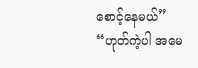စောင့်နေမယ်”
“ဟုတ်ကဲ့ပါ အမေ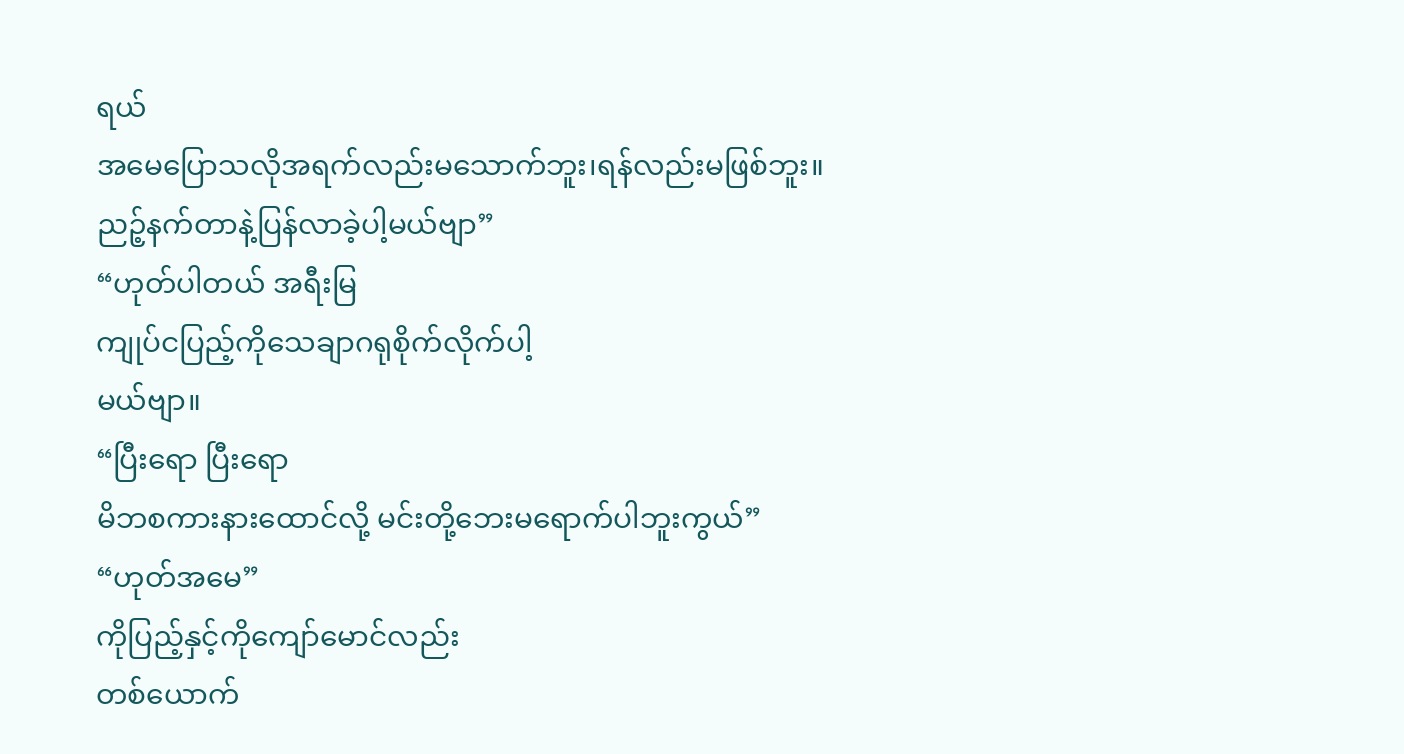ရယ်
အမေပြောသလိုအရက်လည်းမသောက်ဘူး၊ရန်လည်းမဖြစ်ဘူး။
ညဉ့်နက်တာနဲ့ပြန်လာခဲ့ပါ့မယ်ဗျာ”
“ဟုတ်ပါတယ် အရီးမြ
ကျုပ်ငပြည့်ကိုသေချာဂရုစိုက်လိုက်ပါ့
မယ်ဗျာ။
“ပြီးရော ပြီးရော
မိဘစကားနားထောင်လို့ မင်းတို့ဘေးမရောက်ပါဘူးကွယ်”
“ဟုတ်အမေ”
ကိုပြည့်နှင့်ကိုကျော်မောင်လည်း
တစ်ယောက်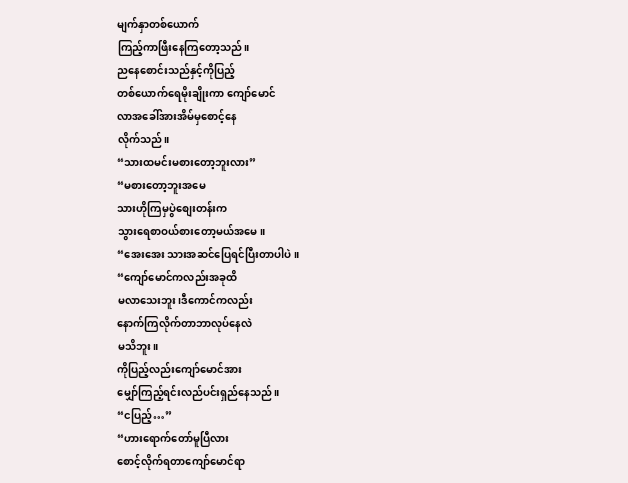မျက်နှာတစ်ယောက်
ကြည့်ကာဖြီးနေကြတော့သည်။
ညနေစောင်းသည်နှင့်ကိုပြည့်
တစ်ယောက်ရေမိုးချိုးကာ ကျော်မောင်
လာအခေါ်အားအိမ်မှစောင့်နေ
လိုက်သည်။
“သားထမင်းမစားတော့ဘူးလား”
“မစားတော့ဘူးအမေ
သားဟိုကြမှပွဲစျေးတန်းက
သွားရေစာဝယ်စားတော့မယ်အမေ။
“အေးအေး သားအဆင်ပြေရင်ပြီးတာပါပဲ။
“ကျော်မောင်ကလည်းအခုထိ
မလာသေးဘူး၊ဒီကောင်ကလည်း
နောက်ကြလိုက်တာဘာလုပ်နေလဲ
မသိဘူး။
ကိုပြည့်လည်းကျော်မောင်အား
မျှော်ကြည့်ရင်းလည်ပင်းရှည်နေသည်။
“ငပြည့်…”
“ဟားရောက်တော်မူပြီလား
စောင့်လိုက်ရတာကျော်မောင်ရာ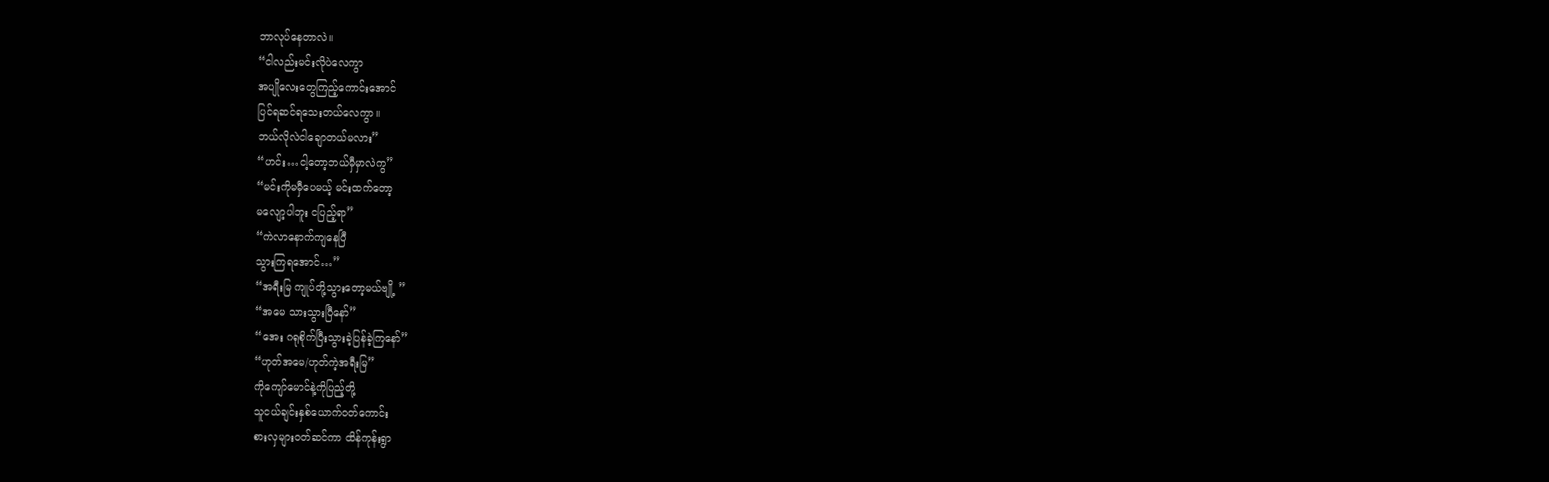ဘာလုပ်နေတာလဲ။
“ငါလည်းမင်းလိုပဲလေကွာ
အပျိုလေးတွေကြည့်ကောင်းအောင်
ပြင်ရဆင်ရသေးတယ်လေကွာ။
ဘယ်လိုလဲငါချောတယ်မလား”
“ဟင်း…ငါ့တော့ဘယ်မှီမှာလဲကွ”
“မင်းကိုမမှီပေမယ့် မင်းထက်တော့
မလျော့ပါဘူး ငပြည့်ရာ”
“ကဲလာနောက်ကျနေပြီ
သွားကြရအောင်…”
“အရီးမြ ကျုပ်တို့သွားတော့မယ်ဗျို့ ”
“အမေ သားသွားပြီနော်”
“အေး ဂရုစိုက်ပြီးသွားခဲ့ပြန်ခဲ့ကြနော်”
“ဟုတ်အမေ/ဟုတ်ကဲ့အရီးမြ”
ကိုကျော်မောင်နဲ့ကိုပြည့်တို့
သူငယ်ချင်းနှစ်ယောက်ဝတ်ကောင်း
စားလှများဝတ်ဆင်ကာ ထိန်ကုန်းရွာ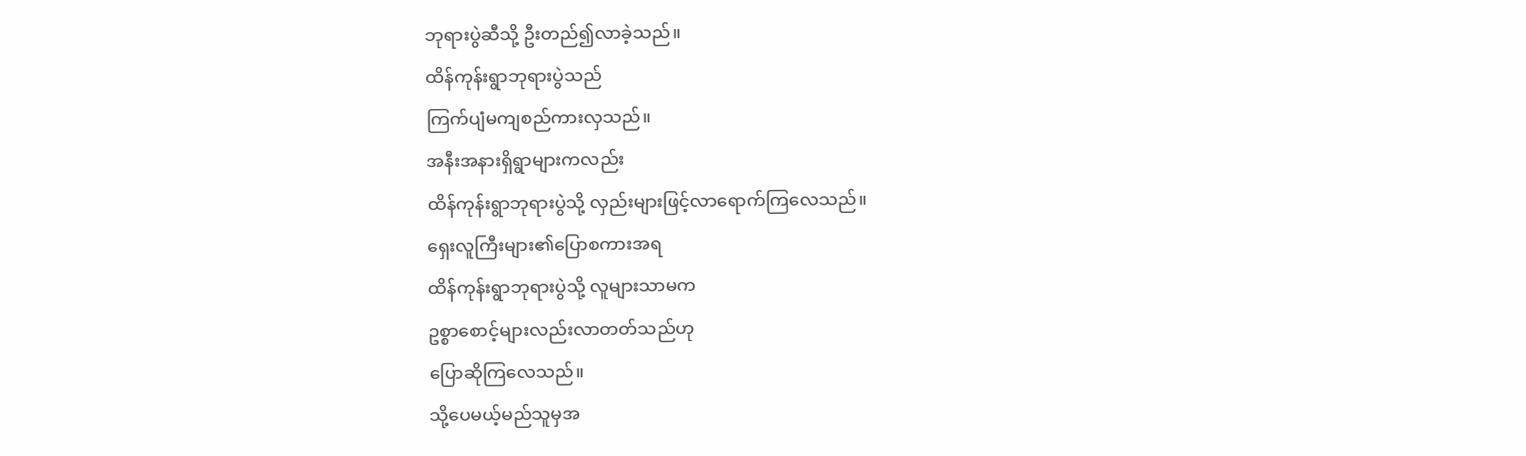ဘုရားပွဲဆီသို့ ဦးတည်၍လာခဲ့သည်။
ထိန်ကုန်းရွာဘုရားပွဲသည်
ကြက်ပျံမကျစည်ကားလှသည်။
အနီးအနားရှိရွာများကလည်း
ထိန်ကုန်းရွာဘုရားပွဲသို့ လှည်းများဖြင့်လာရောက်ကြလေသည်။
ရှေးလူကြီးများ၏ပြောစကားအရ
ထိန်ကုန်းရွာဘုရားပွဲသို့ လူများသာမက
ဥစ္စာစောင့်များလည်းလာတတ်သည်ဟု
ပြောဆိုကြလေသည်။
သို့ပေမယ့်မည်သူမှအ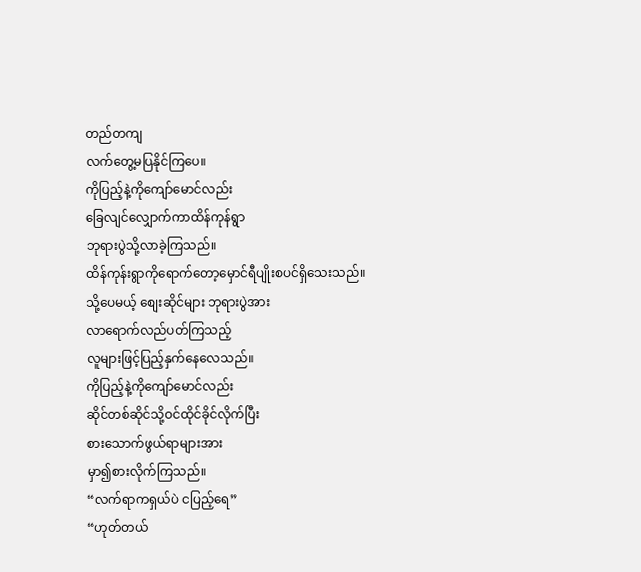တည်တကျ
လက်တွေ့မပြနိုင်ကြပေ။
ကိုပြည့်နဲ့ကိုကျော်မောင်လည်း
ခြေလျင်လျှောက်ကာထိန်ကုန်ရွာ
ဘုရားပွဲသို့လာခဲ့ကြသည်။
ထိန်ကုန်းရွာကိုရောက်တော့မှောင်ရီပျိုးစပင်ရှိသေးသည်။
သို့ပေမယ့် စျေးဆိုင်များ ဘုရားပွဲအား
လာရောက်လည်ပတ်ကြသည့်
လူများဖြင့်ပြည့်နှက်နေလေသည်။
ကိုပြည့်နဲ့ကိုကျော်မောင်လည်း
ဆိုင်တစ်ဆိုင်သို့ဝင်ထိုင်ခိုင်လိုက်ပြီး
စားသောက်ဖွယ်ရာများအား
မှာ၍စားလိုက်ကြသည်။
“လက်ရာကရှယ်ပဲ ငပြည့်ရေ”
“ဟုတ်တယ်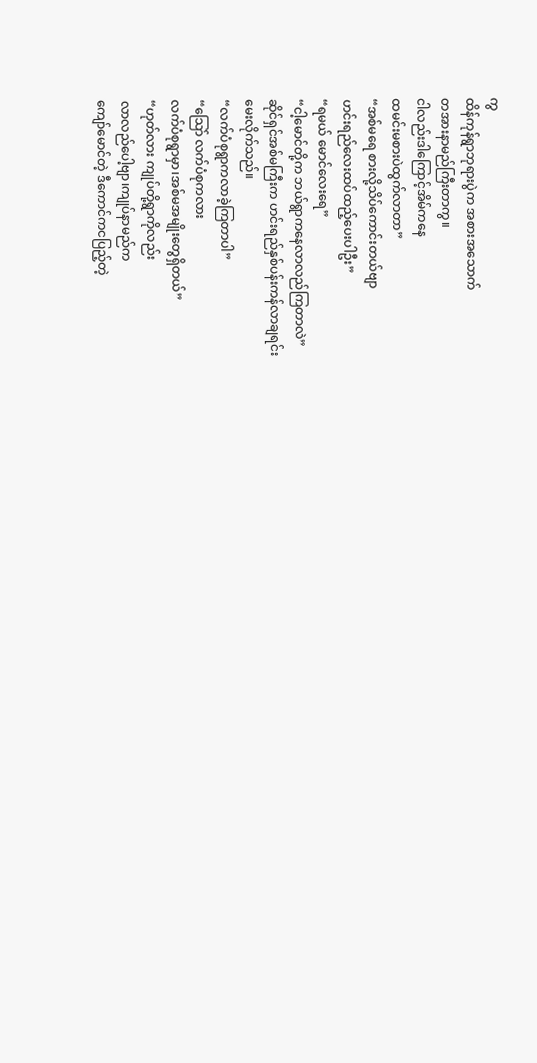ကွ
ထိန်ကုန်ရွာဘုရားပွဲက အစားအသောက်
တအားနာမည်ကြီးတာကွ။
ငါလည်းဒါကြောင့်အိမ်ကနေ
ထမင်းမစားပဲထွက်လာတာ”
“အစ်မရေ စားလို့သိပ်ကောင်းတယ်ဗျာ
ဟင်းရည်လေးထပ်ထည့်ပေးပါဦး”
“ရမယ် မောင်လေးရေ”
“ငါ့မောင်တို့က ဘယ်ရွာကနေလာလည်ကြတာလဲ”
ဆိုင်ရှင်အစ်မကြီးက ဟင်းရည်နှစ်ပန်းကန်လာချရင်း
မေးလိုက်သည်။
“လက်ပံစုရွာကလာခဲ့ကြတာပါ”
“သြော် လက်ပံစုကလား
လက်ပံစုရွာမှာ၊အစ်မအမျိုးတွေရှိတယ်”
“ဟုတ်လား ကျုပ်တို့ရွာကိုလည်း
လာလည်ပေါ့ဗျာ၊ကျုပ်နာမည်က
ကျော်မောင်တဲ့ ဒီကောင်ကငပြည့်တဲ့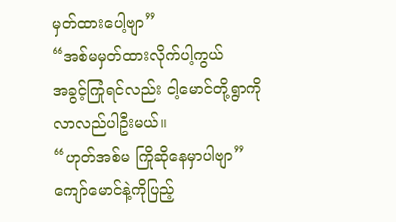မှတ်ထားပေါ့ဗျာ”
“အစ်မမှတ်ထားလိုက်ပါ့ကွယ်
အခွင့်ကြုံရင်လည်း ငါ့မောင်တို့ရွာကို
လာလည်ပါဦးမယ်။
“ဟုတ်အစ်မ ကြိုဆိုနေမှာပါဗျာ”
ကျော်မောင်နဲ့ကိုပြည့်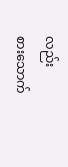လည်း
စားသောက်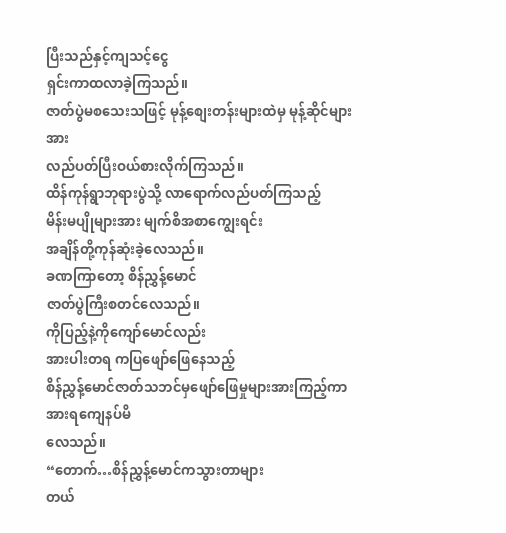ပြီးသည်နှင့်ကျသင့်ငွေ
ရှင်းကာထလာခဲ့ကြသည်။
ဇာတ်ပွဲမစသေးသဖြင့် မုန့်စျေးတန်းများထဲမှ မုန့်ဆိုင်များအား
လည်ပတ်ပြီးဝယ်စားလိုက်ကြသည်။
ထိန်ကုန်ရွာဘုရားပွဲသို့ လာရောက်လည်ပတ်ကြသည့်
မိန်းမပျိုများအား မျက်စိအစာကျွေးရင်း
အချိန်တို့ကုန်ဆုံးခဲ့လေသည်။
ခဏကြာတော့ စိန်ညွှန့်မောင်
ဇာတ်ပွဲကြီးစတင်လေသည်။
ကိုပြည့်နဲ့ကိုကျော်မောင်လည်း
အားပါးတရ ကပြဖျော်ဖြေနေသည့်
စိန်ညွှန့်မောင်ဇာတ်သဘင်မှဖျော်ဖြေမှုများအားကြည့်ကာ အားရကျေနပ်မိ
လေသည်။
“တောက်…စိန်ညွှန့်မောင်ကသွားတာများ
တယ်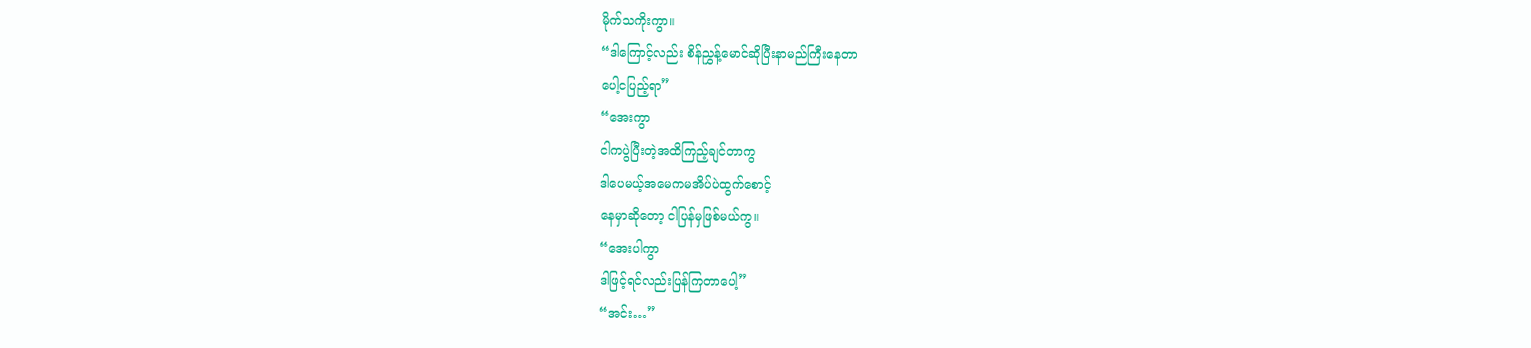မိုက်သကိုးကွာ။
“ဒါကြောင့်လည်း စိန်ညွှန့်မောင်ဆိုပြီးနာမည်ကြီးနေတာ
ပေါ့ငပြည့်ရာ”
“အေးကွာ
ငါကပွဲပြီးတဲ့အထိကြည့်ချင်တာကွ
ဒါပေမယ့်အမေကမအိပ်ပဲထွက်စောင့်
နေမှာဆိုတော့ ငါပြန်မှဖြစ်မယ်ကွ။
“အေးပါကွာ
ဒါဖြင့်ရင်လည်းပြန်ကြတာပေါ့”
“အင်း…”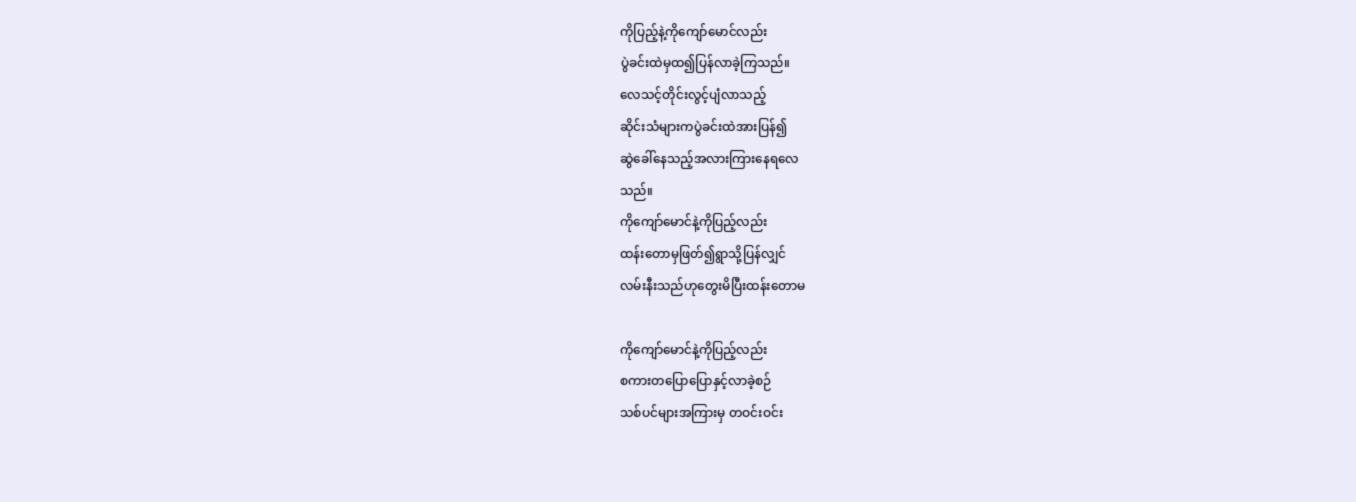ကိုပြည့်နဲ့ကိုကျော်မောင်လည်း
ပွဲခင်းထဲမှထ၍ပြန်လာခဲ့ကြသည်။
လေသင့်တိုင်းလွင့်ပျံလာသည့်
ဆိုင်းသံများကပွဲခင်းထဲအားပြန်၍
ဆွဲခေါ်နေသည့်အလားကြားနေရလေ
သည်။
ကိုကျော်မောင်နဲ့ကိုပြည့်လည်း
ထန်းတောမှဖြတ်၍ရွာသို့ပြန်လျှင်
လမ်းနီးသည်ဟုတွေးမိပြီးထန်းတောမ

ကိုကျော်မောင်နဲ့ကိုပြည့်လည်း
စကားတပြောပြောနှင့်လာခဲ့စဉ်
သစ်ပင်များအကြားမှ တဝင်းဝင်း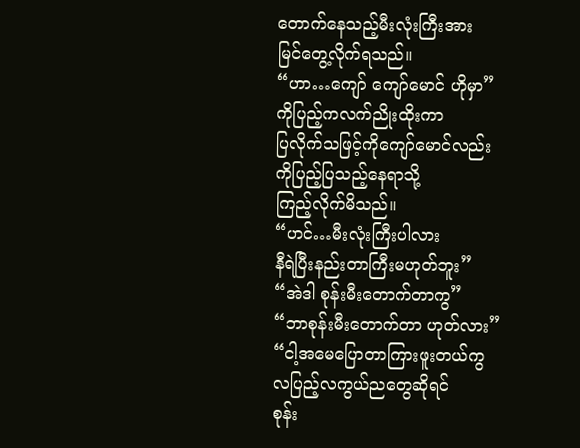တောက်နေသည့်မီးလုံးကြီးအား
မြင်တွေ့လိုက်ရသည်။
“ဟာ…ကျော် ကျော်မောင် ဟိုမှာ”
ကိုပြည့်ကလက်ညိုးထိုးကာ
ပြလိုက်သဖြင့်ကိုကျော်မောင်လည်း
ကိုပြည့်ပြသည့်နေရာသို့
ကြည့်လိုက်မိသည်။
“ဟင်…မီးလုံးကြီးပါလား
နီရဲပြီးနည်းတာကြီးမဟုတ်ဘူး”
“အဲဒါ စုန်းမီးတောက်တာကွ”
“ဘာစုန်းမီးတောက်တာ ဟုတ်လား”
“ငါ့အမေပြောတာကြားဖူးတယ်ကွ
လပြည့်လကွယ်ညတွေဆိုရင်
စုန်း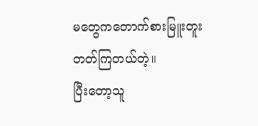မတွေကတောက်စားမြူးတူး
တတ်ကြတယ်တဲ့။
ပြီးတော့သူ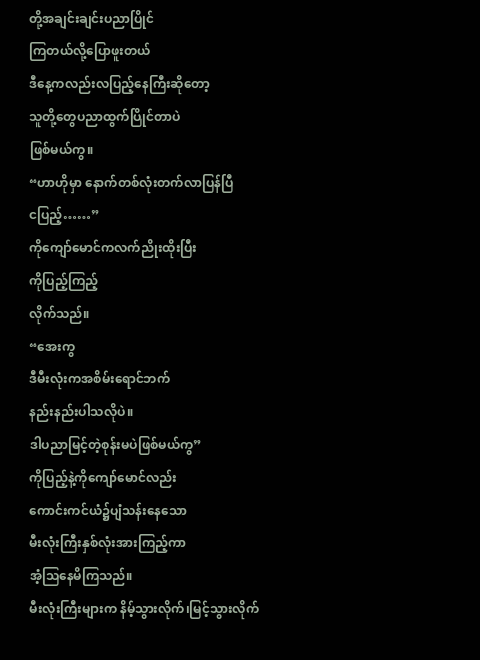တို့အချင်းချင်းပညာပြိုင်
ကြတယ်လို့ပြောဖူးတယ်
ဒီနေ့ကလည်းလပြည့်နေကြီးဆိုတော့
သူတို့တွေပညာထွက်ပြိုင်တာပဲ
ဖြစ်မယ်ကွ။
“ဟာဟိုမှာ နောက်တစ်လုံးတက်လာပြန်ပြီ
ငပြည့်……”
ကိုကျော်မောင်ကလက်ညိုးထိုးပြီး
ကိုပြည့်ကြည့်
လိုက်သည်။
“အေးကွ
ဒီမီးလုံးကအစိမ်းရောင်ဘက်
နည်းနည်းပါသလိုပဲ။
ဒါပညာမြင့်တဲ့စုန်းမပဲဖြစ်မယ်ကွ”
ကိုပြည့်နဲ့ကိုကျော်မောင်လည်း
ကောင်းကင်ယံ၌ပျံသန်းနေသော
မီးလုံးကြီးနှစ်လုံးအားကြည့်ကာ
အံ့သြနေမိကြသည်။
မီးလုံးကြီးများက နိမ့်သွားလိုက်၊မြင့်သွားလိုက်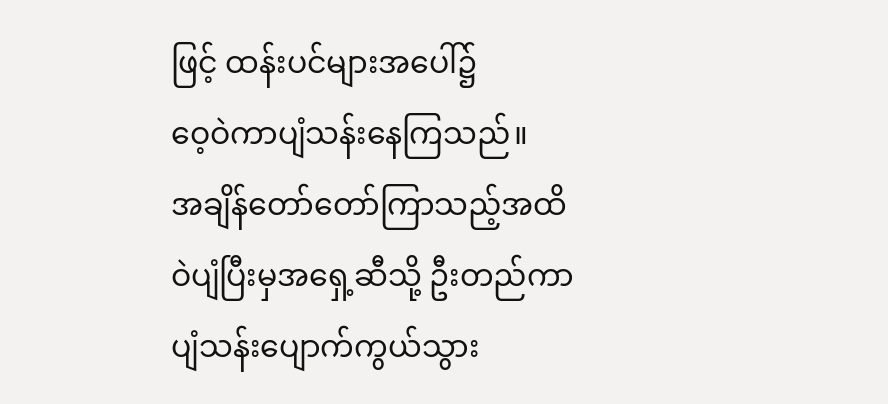ဖြင့် ထန်းပင်များအပေါ်၌
ဝေ့ဝဲကာပျံသန်းနေကြသည်။
အချိန်တော်တော်ကြာသည့်အထိ
ဝဲပျံပြီးမှအရှေ့ဆီသို့ ဦးတည်ကာ
ပျံသန်းပျောက်ကွယ်သွား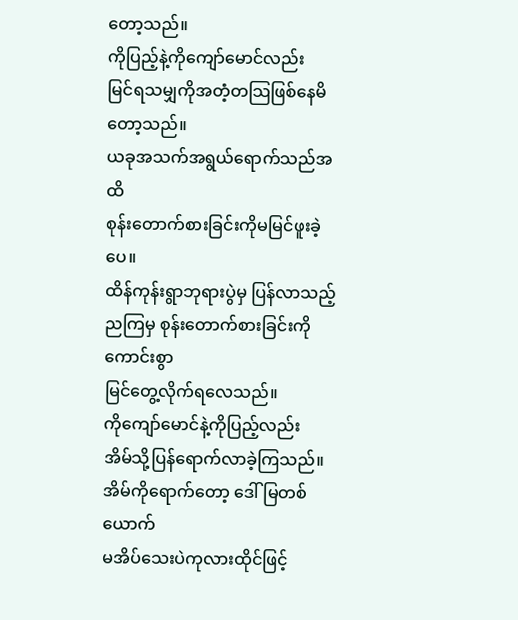တော့သည်။
ကိုပြည့်နဲ့ကိုကျော်မောင်လည်း
မြင်ရသမျှကိုအတံ့တသြဖြစ်နေမိ
တော့သည်။
ယခုအသက်အရွယ်ရောက်သည်အထိ
စုန်းတောက်စားခြင်းကိုမမြင်ဖူးခဲ့ပေ။
ထိန်ကုန်းရွာဘုရားပွဲမှ ပြန်လာသည့်ညကြမှ စုန်းတောက်စားခြင်းကိုကောင်းစွာ
မြင်တွေ့လိုက်ရလေသည်။
ကိုကျော်မောင်နဲ့ကိုပြည့်လည်း
အိမ်သို့ပြန်ရောက်လာခဲ့ကြသည်။
အိမ်ကိုရောက်တော့ ဒေါ်မြတစ်ယောက်
မအိပ်သေးပဲကုလားထိုင်ဖြင့်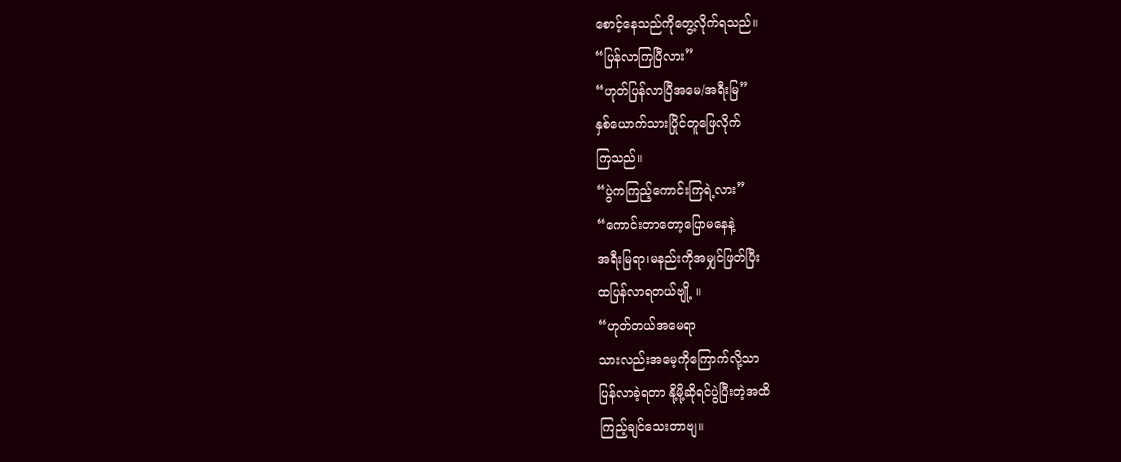စောင့်နေသည်ကိုတွေ့လိုက်ရသည်။
“ပြန်လာကြပြီလား”
“ဟုတ်ပြန်လာပြီအမေ/အရီးမြ”
နှစ်ယောက်သားပြိုင်တူဖြေလိုက်
ကြသည်။
“ပွဲကကြည့်ကောင်းကြရဲ့လား”
“ကောင်းတာတော့ပြောမနေနဲ့
အရီးမြရာ၊မနည်းကိုအမျှင်ဖြတ်ပြီး
ထပြန်လာရတယ်ဗျို့ ။
“ဟုတ်တယ်အမေရာ
သားလည်းအမေ့ကိုကြောက်လို့သာ
ပြန်လာခဲ့ရတာ နို့မို့ဆိုရင်ပွဲပြီးတဲ့အထိ
ကြည့်ချင်သေးတာဗျ။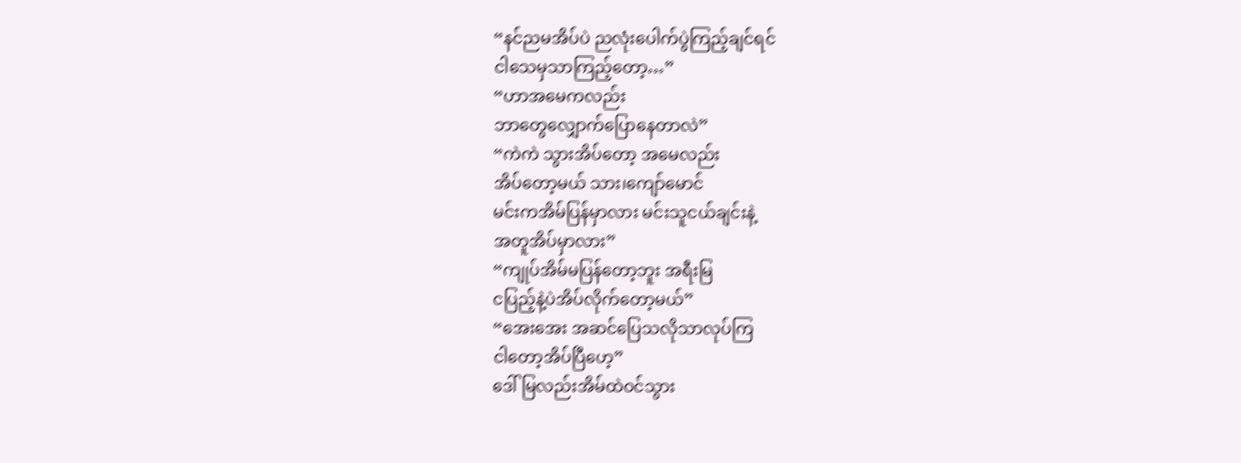“နင်ညမအိပ်ပဲ ညလုံးပေါက်ပွဲကြည့်ချင်ရင်
ငါသေမှသာကြည့်တော့…”
“ဟာအမေကလည်း
ဘာတွေလျှောက်ပြောနေတာလဲ”
“ကဲကဲ သွားအိပ်တော့ အမေလည်း
အိပ်တော့မယ် သား၊ကျော်မောင်
မင်းကအိမ်ပြန်မှာလား မင်းသူငယ်ချင်းနဲ့
အတူအိပ်မှာလား”
“ကျုပ်အိမ်မပြန်တော့ဘူး အရီးမြ
ငပြည့်နဲ့ပဲအိပ်လိုက်တော့မယ်”
“အေးအေး အဆင်ပြေသလိုသာလုပ်ကြ
ငါတော့အိပ်ပြီဟေ့”
ဒေါ်မြလည်းအိမ်ထဲဝင်သွား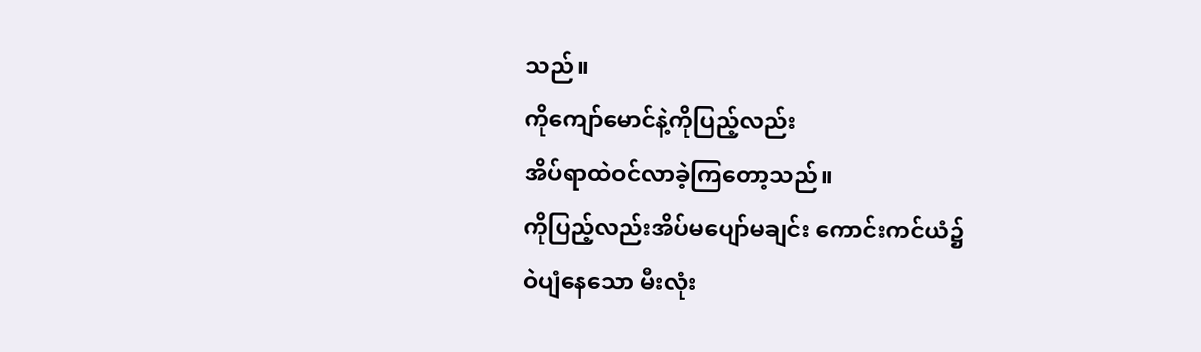သည်။
ကိုကျော်မောင်နဲ့ကိုပြည့်လည်း
အိပ်ရာထဲဝင်လာခဲ့ကြတော့သည်။
ကိုပြည့်လည်းအိပ်မပျော်မချင်း ကောင်းကင်ယံ၌
ဝဲပျံနေသော မီးလုံး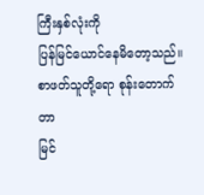ကြီးနှစ်လုံးကို
ပြန်မြင်ယောင်နေမိတော့သည်။
စာဖတ်သူတို့ရော စုန်းတောက်တာ
မြင်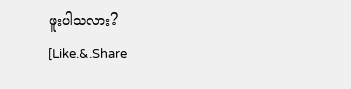ဖူးပါသလား?
[Like.&.Share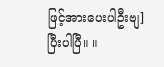ဖြင့်အားပေးပါဦးဗျ]
ပြီးပါပြီ။ ။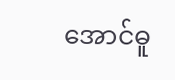အောင်ဓူ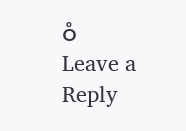ဝံ
Leave a Reply